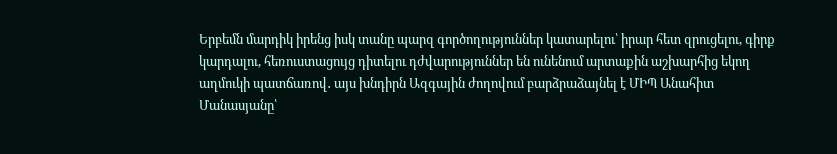Երբեմն մարդիկ իրենց իսկ տանը պարզ գործողություններ կատարելու՝ իրար հետ զրուցելու, գիրք կարդալու, հեռուստացույց դիտելու դժվարություններ են ունենում արտաքին աշխարհից եկող աղմուկի պատճառով․ այս խնդիրն Ազգային ժողովում բարձրաձայնել է ՄԻՊ Անահիտ Մանասյանը՝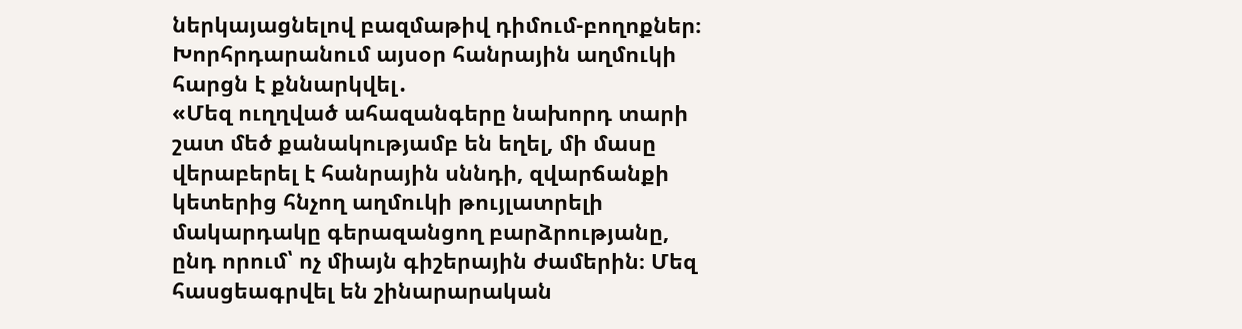ներկայացնելով բազմաթիվ դիմում-բողոքներ։ Խորհրդարանում այսօր հանրային աղմուկի հարցն է քննարկվել․
«Մեզ ուղղված ահազանգերը նախորդ տարի շատ մեծ քանակությամբ են եղել, մի մասը վերաբերել է հանրային սննդի, զվարճանքի կետերից հնչող աղմուկի թույլատրելի մակարդակը գերազանցող բարձրությանը, ընդ որում՝ ոչ միայն գիշերային ժամերին։ Մեզ հասցեագրվել են շինարարական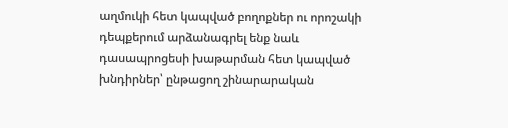աղմուկի հետ կապված բողոքներ ու որոշակի դեպքերում արձանագրել ենք նաև դասապրոցեսի խաթարման հետ կապված խնդիրներ՝ ընթացող շինարարական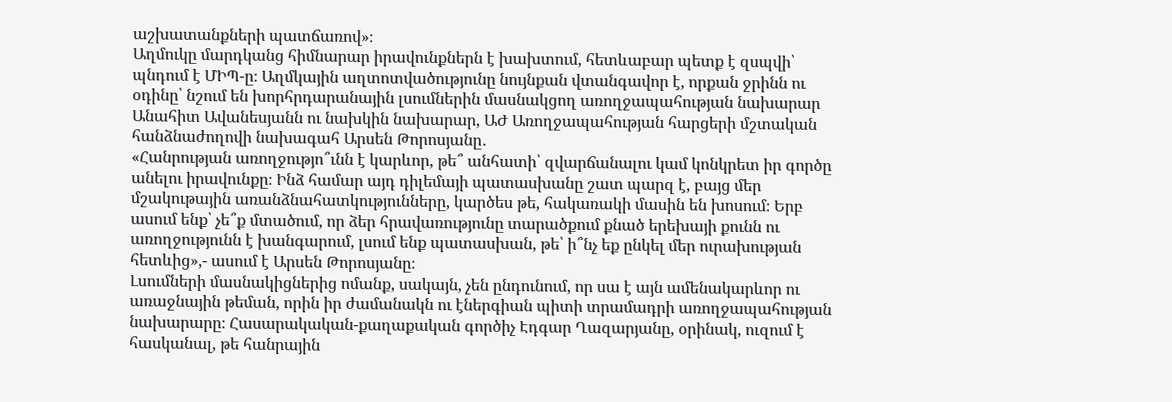աշխատանքների պատճառով»։
Աղմուկը մարդկանց հիմնարար իրավունքներն է խախտում, հետևաբար պետք է զսպվի՝ պնդում է ՄԻՊ-ը։ Աղմկային աղտոտվածությունը նույնքան վտանգավոր է, որքան ջրինն ու օդինը՝ նշում են խորհրդարանային լսումներին մասնակցող առողջապահության նախարար Անահիտ Ավանեսյանն ու նախկին նախարար, ԱԺ Առողջապահության հարցերի մշտական հանձնաժողովի նախագահ Արսեն Թորոսյանը․
«Հանրության առողջությո՞ւնն է կարևոր, թե՞ անհատի՝ զվարճանալու կամ կոնկրետ իր գործը անելու իրավունքը։ Ինձ համար այդ դիլեմայի պատասխանը շատ պարզ է, բայց մեր մշակութային առանձնահատկությունները, կարծես թե, հակառակի մասին են խոսում։ Երբ ասում ենք՝ չե՞ք մտածում, որ ձեր հրավառությունը տարածքում քնած երեխայի քունն ու առողջությունն է խանգարում, լսում ենք պատասխան, թե՝ ի՞նչ եք ընկել մեր ուրախության հետևից»,- ասում է Արսեն Թորոսյանը։
Լսումների մասնակիցներից ոմանք, սակայն, չեն ընդունում, որ սա է այն ամենակարևոր ու առաջնային թեման, որին իր ժամանակն ու էներգիան պիտի տրամադրի առողջապահության նախարարը։ Հասարակական-քաղաքական գործիչ Էդգար Ղազարյանը, օրինակ, ուզում է հասկանալ, թե հանրային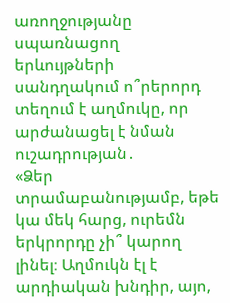առողջությանը սպառնացող երևույթների սանդղակում ո՞րերորդ տեղում է աղմուկը, որ արժանացել է նման ուշադրության․
«Ձեր տրամաբանությամբ, եթե կա մեկ հարց, ուրեմն երկրորդը չի՞ կարող լինել։ Աղմուկն էլ է արդիական խնդիր, այո,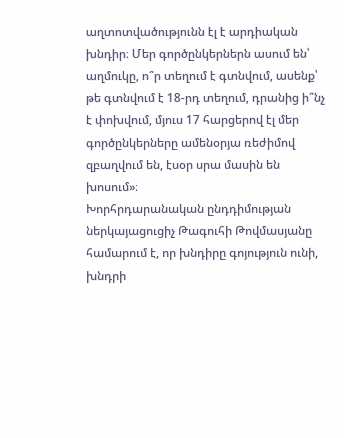աղտոտվածությունն էլ է արդիական խնդիր։ Մեր գործընկերներն ասում են՝ աղմուկը, ո՞ր տեղում է գտնվում, ասենք՝ թե գտնվում է 18-րդ տեղում, դրանից ի՞նչ է փոխվում, մյուս 17 հարցերով էլ մեր գործընկերները ամենօրյա ռեժիմով զբաղվում են, էսօր սրա մասին են խոսում»։
Խորհրդարանական ընդդիմության ներկայացուցիչ Թագուհի Թովմասյանը համարում է, որ խնդիրը գոյություն ունի, խնդրի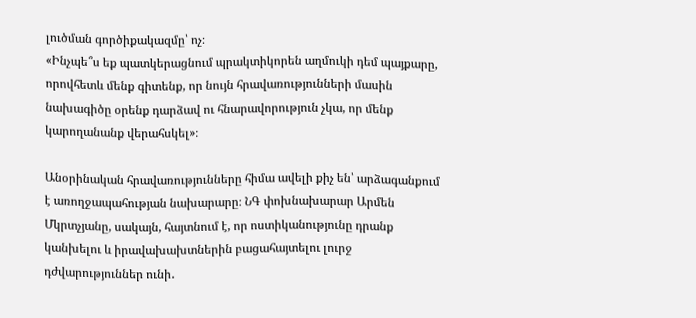լուծման գործիքակազմը՝ ոչ։
«Ինչպե՞ս եք պատկերացնում պրակտիկորեն աղմուկի դեմ պայքարը, որովհետև մենք գիտենք, որ նույն հրավառությունների մասին նախագիծը օրենք դարձավ ու հնարավորություն չկա, որ մենք կարողանանք վերահսկել»։

Անօրինական հրավառությունները հիմա ավելի քիչ են՝ արձագանքում է առողջապահության նախարարը։ ՆԳ փոխնախարար Արմեն Մկրտչյանը, սակայն, հայտնում է, որ ոստիկանությունը դրանք կանխելու և իրավախախտներին բացահայտելու լուրջ դժվարություններ ունի․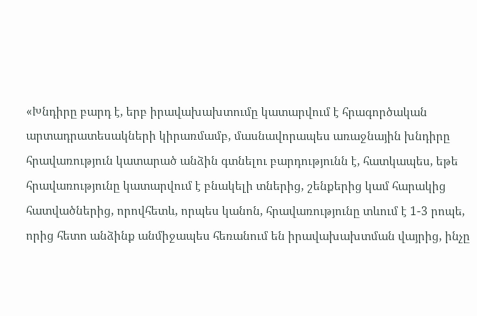«Խնդիրը բարդ է, երբ իրավախախտումը կատարվում է հրագործական արտադրատեսակների կիրառմամբ, մասնավորապես առաջնային խնդիրը հրավառություն կատարած անձին գտնելու բարդությունն է, հատկապես, եթե հրավառությունը կատարվում է բնակելի տներից, շենքերից կամ հարակից հատվածներից, որովհետև, որպես կանոն, հրավառությունը տևում է 1-3 րոպե, որից հետո անձինք անմիջապես հեռանում են իրավախախտման վայրից, ինչը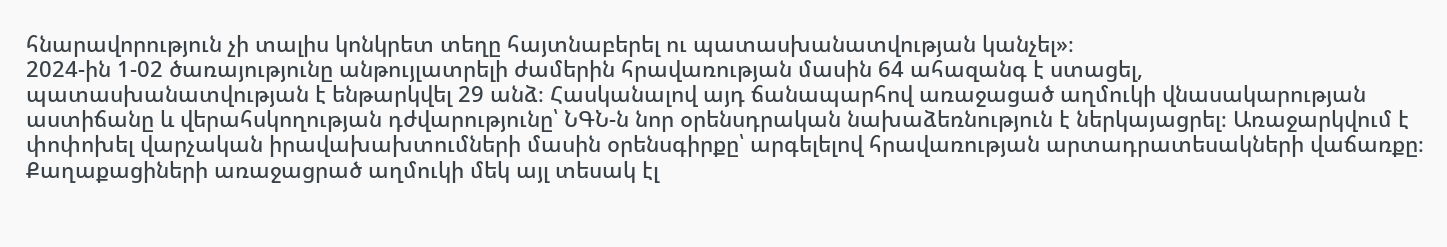հնարավորություն չի տալիս կոնկրետ տեղը հայտնաբերել ու պատասխանատվության կանչել»։
2024-ին 1-02 ծառայությունը անթույլատրելի ժամերին հրավառության մասին 64 ահազանգ է ստացել, պատասխանատվության է ենթարկվել 29 անձ։ Հասկանալով այդ ճանապարհով առաջացած աղմուկի վնասակարության աստիճանը և վերահսկողության դժվարությունը՝ ՆԳՆ-ն նոր օրենսդրական նախաձեռնություն է ներկայացրել։ Առաջարկվում է փոփոխել վարչական իրավախախտումների մասին օրենսգիրքը՝ արգելելով հրավառության արտադրատեսակների վաճառքը։
Քաղաքացիների առաջացրած աղմուկի մեկ այլ տեսակ էլ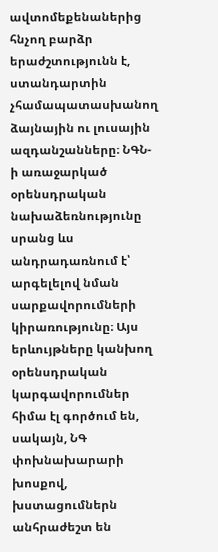ավտոմեքենաներից հնչող բարձր երաժշտությունն է, ստանդարտին չհամապատասխանող ձայնային ու լուսային ազդանշանները։ ՆԳՆ-ի առաջարկած օրենսդրական նախաձեռնությունը սրանց ևս անդրադառնում է՝ արգելելով նման սարքավորումների կիրառությունը։ Այս երևույթները կանխող օրենսդրական կարգավորումներ հիմա էլ գործում են, սակայն, ՆԳ փոխնախարարի խոսքով, խստացումներն անհրաժեշտ են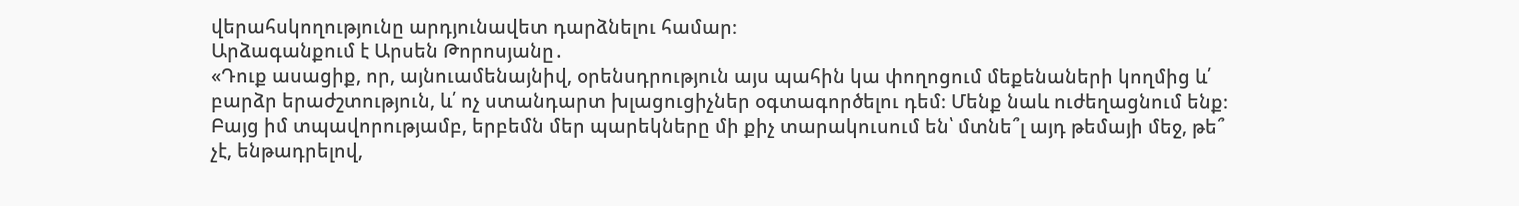վերահսկողությունը արդյունավետ դարձնելու համար։
Արձագանքում է Արսեն Թորոսյանը․
«Դուք ասացիք, որ, այնուամենայնիվ, օրենսդրություն այս պահին կա փողոցում մեքենաների կողմից և՛ բարձր երաժշտություն, և՛ ոչ ստանդարտ խլացուցիչներ օգտագործելու դեմ։ Մենք նաև ուժեղացնում ենք։ Բայց իմ տպավորությամբ, երբեմն մեր պարեկները մի քիչ տարակուսում են՝ մտնե՞լ այդ թեմայի մեջ, թե՞ չէ, ենթադրելով,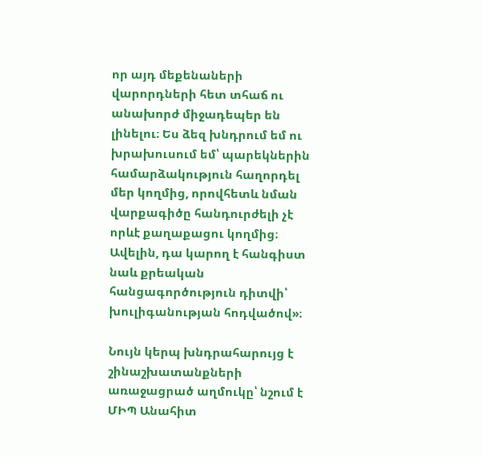որ այդ մեքենաների վարորդների հետ տհաճ ու անախորժ միջադեպեր են լինելու։ Ես ձեզ խնդրում եմ ու խրախուսում եմ՝ պարեկներին համարձակություն հաղորդել մեր կողմից, որովհետև նման վարքագիծը հանդուրժելի չէ որևէ քաղաքացու կողմից։ Ավելին, դա կարող է հանգիստ նաև քրեական հանցագործություն դիտվի՝ խուլիգանության հոդվածով»։

Նույն կերպ խնդրահարույց է շինաշխատանքների առաջացրած աղմուկը՝ նշում է ՄԻՊ Անահիտ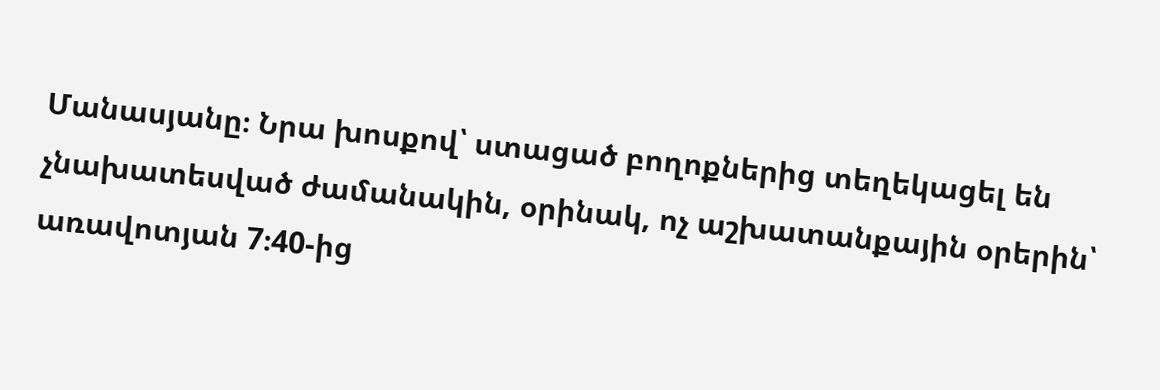Մանասյանը։ Նրա խոսքով՝ ստացած բողոքներից տեղեկացել են չնախատեսված ժամանակին, օրինակ, ոչ աշխատանքային օրերին՝ առավոտյան 7։40-ից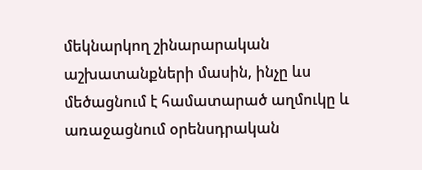մեկնարկող շինարարական աշխատանքների մասին, ինչը ևս մեծացնում է համատարած աղմուկը և առաջացնում օրենսդրական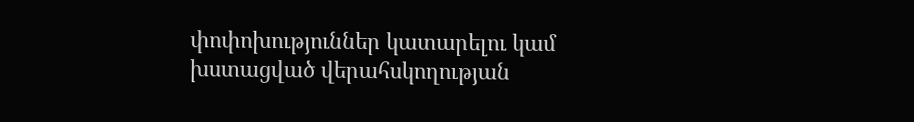փոփոխություններ կատարելու կամ խստացված վերահսկողության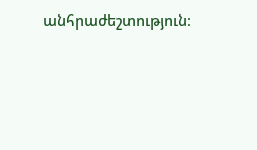անհրաժեշտություն։